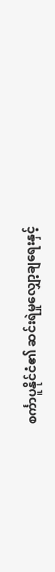စင်္ကာပူနိုင်ငံ၏ ဆင်းရဲမှုလျှော့ချရေးနှင့်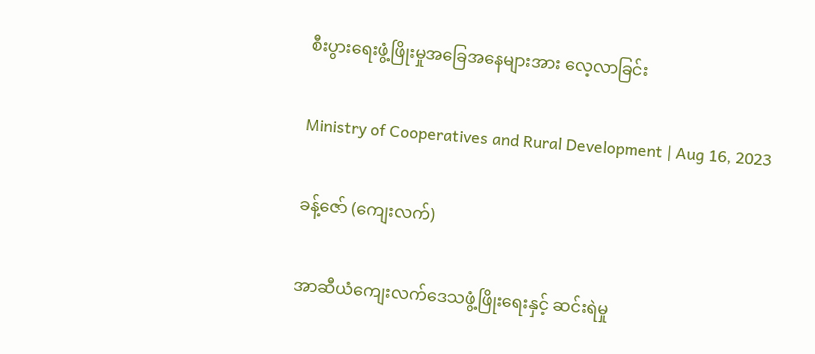စီးပွားရေးဖွံ့ဖြိုးမှုအခြေအနေများအား လေ့လာခြင်း

Ministry of Cooperatives and Rural Development | Aug 16, 2023

ခန့်ဇော် (ကျေးလက်)

အာဆီယံကျေးလက်ဒေသဖွံ့ဖြိုးရေးနှင့် ဆင်းရဲမှု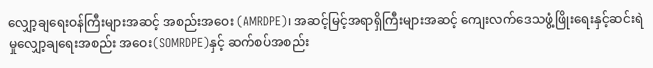လျှော့ချရေးဝန်ကြီးများအဆင့် အစည်းအဝေး (AMRDPE)၊ အဆင့်မြင့်အရာရှိကြီးများအဆင့် ကျေးလက်ဒေသဖွံ့ဖြိုးရေးနှင့်ဆင်းရဲမှုလျှော့ချရေးအစည်း အဝေး(SOMRDPE)နှင့် ဆက်စပ်အစည်း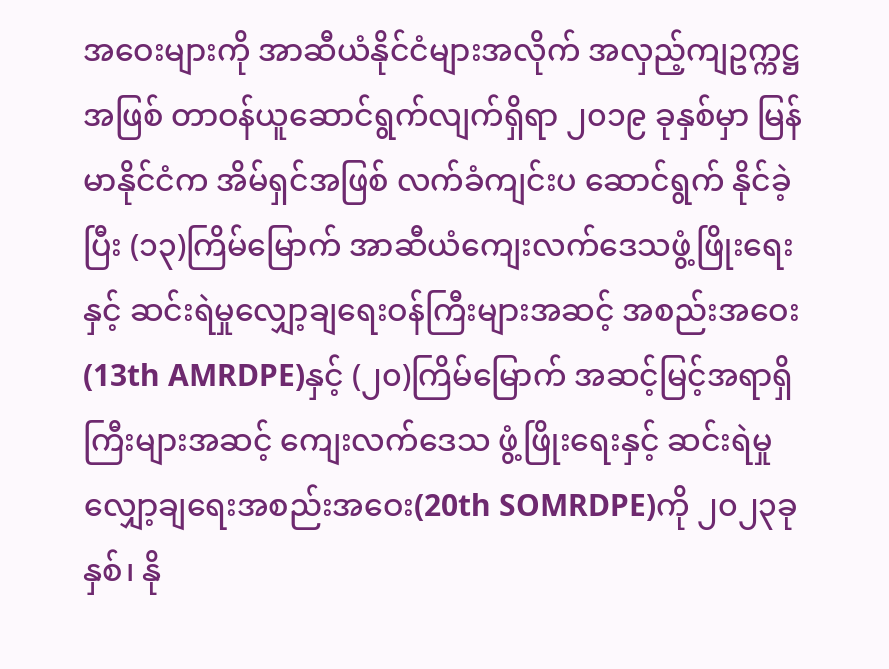အဝေးများကို အာဆီယံနိုင်ငံများအလိုက် အလှည့်ကျဥက္ကဋ္ဌအဖြစ် တာဝန်ယူဆောင်ရွက်လျက်ရှိရာ ၂၀၁၉ ခုနှစ်မှာ မြန်မာနိုင်ငံက အိမ်ရှင်အဖြစ် လက်ခံကျင်းပ ဆောင်ရွက် နိုင်ခဲ့ပြီး (၁၃)ကြိမ်မြောက် အာဆီယံကျေးလက်ဒေသဖွံ့ဖြိုးရေးနှင့် ဆင်းရဲမှုလျှော့ချရေးဝန်ကြီးများအဆင့် အစည်းအဝေး(13th AMRDPE)နှင့် (၂၀)ကြိမ်မြောက် အဆင့်မြင့်အရာရှိကြီးများအဆင့် ကျေးလက်ဒေသ ဖွံ့ဖြိုးရေးနှင့် ဆင်းရဲမှုလျှော့ချရေးအစည်းအဝေး(20th SOMRDPE)ကို ၂၀၂၃ခုနှစ်၊ နို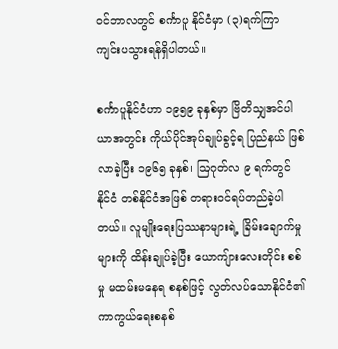ဝင်ဘာလတွင် စင်္ကာပူ နိုင်ငံမှာ (၃)ရက်ကြာ ကျင်းပသွားရန်ရှိပါတယ်။

စင်္ကာပူနိုင်ငံဟာ ၁၉၅၉ ခုနှစ်မှာ ဗြိတိသျှအင်ပါယာအတွင်း ကိုယ်ပိုင်အုပ်ချုပ်ခွင့်ရ ပြည်နယ် ဖြစ်လာခဲ့ပြီး ၁၉၆၅ ခုနှစ်၊ ဩဂုတ်လ ၉ ရက်တွင် နိုင်ငံ တစ်နိုင်ငံအဖြစ် တရားဝင်ရပ်တည်ခဲ့ပါတယ်။ လူမျိုးရေးပြဿနာများရဲ့ ခြိမ်းချောက်မှုများကို ထိန်းချုပ်ခဲ့ပြီး ယောကျ်ားလေးတိုင်း စစ်မှု မထမ်းမနေရ စနစ်ဖြင့် လွတ်လပ်သောနိုင်ငံ၏ကာကွယ်ရေးစနစ်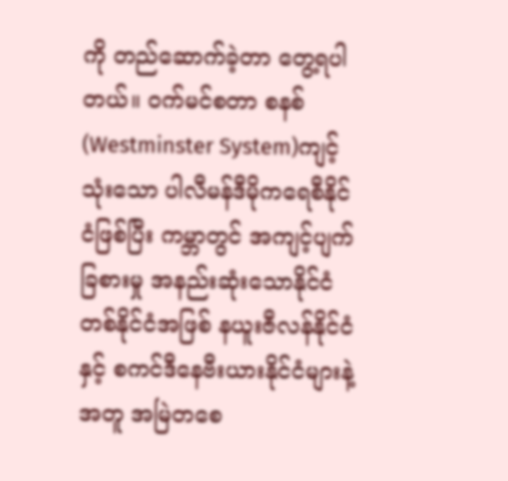ကို တည်ဆောက်ခဲ့တာ တွေ့ရပါတယ်။ ဝက်မင်စတာ စနစ် (Westminster System)ကျင့်သုံးသော ပါလီမန်ဒီမိုကရေစီနိုင်ငံဖြစ်ပြီး ကမ္ဘာတွင် အကျင့်ပျက် ခြစားမှု အနည်းဆုံးသောနိုင်ငံတစ်နိုင်ငံအဖြစ် နယူးဇီလန်နိုင်ငံနှင့် စကင်ဒီနေဗီးယားနိုင်ငံများနဲ့အတူ အမြဲတစေ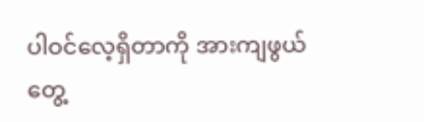ပါဝင်လေ့ရှိတာကို အားကျဖွယ်တွေ့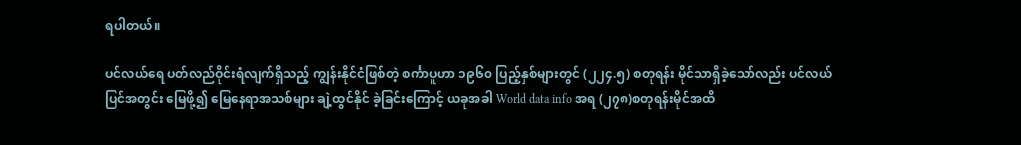ရပါတယ်။

ပင်လယ်ရေ ပတ်လည်ဝိုင်းရံလျက်ရှိသည့် ကျွန်းနိုင်ငံဖြစ်တဲ့ စင်္ကာပူဟာ ၁၉၆၀ ပြည့်နှစ်များတွင် (၂၂၄.၅) စတုရန်း မိုင်သာရှိခဲ့သော်လည်း ပင်လယ်ပြင်အတွင်း မြေဖို့၍ မြေနေရာအသစ်များ ချဲ့ထွင်နိုင် ခဲ့ခြင်းကြောင့် ယခုအခါ World data info အရ (၂၇၈)စတုရန်းမိုင်အထိ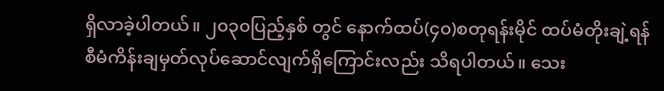ရှိလာခဲ့ပါတယ်။ ၂၀၃၀ပြည့်နှစ် တွင် နောက်ထပ်(၄၀)စတုရန်းမိုင် ထပ်မံတိုးချဲ့ရန် စီမံကိန်းချမှတ်လုပ်ဆောင်လျက်ရှိကြောင်းလည်း သိရပါတယ်။ သေး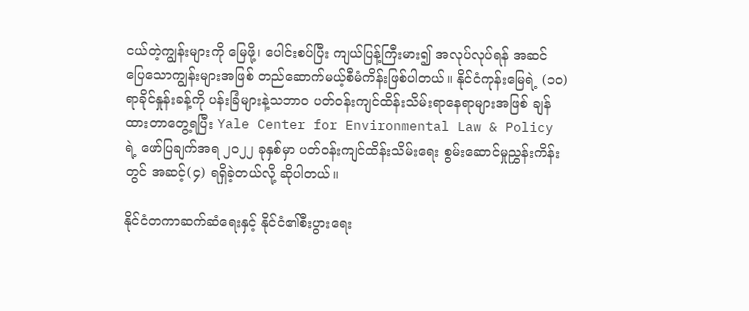ငယ်တဲ့ကျွန်းများကို မြေဖို့၊ ပေါင်းစပ်ပြီး ကျယ်ပြန့်ကြီးမား၍ အလုပ်လုပ်ရန် အဆင် ပြေသောကျွန်းများအဖြစ် တည်ဆောက်မယ့်စီမံကိန်းဖြစ်ပါတယ်။ နိုင်ငံကုန်းမြေရဲ့ (၁၀)ရာခိုင်နှုန်းခန့်ကို ပန်းခြံများနဲ့သဘာဝ ပတ်ဝန်းကျင်ထိန်းသိမ်းရာနေရာများအဖြစ် ချန်ထားတာတွေ့ရပြီး Yale Center for Environmental Law & Policy ရဲ့ ဖော်ပြချက်အရ ၂၀၂၂ ခုနှစ်မှာ ပတ်ဝန်းကျင်ထိန်းသိမ်းရေး စွမ်းဆောင်မှုညွှန်းကိန်းတွင် အဆင့်(၄) ရရှိခဲ့တယ်လို့ ဆိုပါတယ်။

နိုင်ငံတကာဆက်ဆံရေးနှင့် နိုင်ငံ၏စီးပွားရေး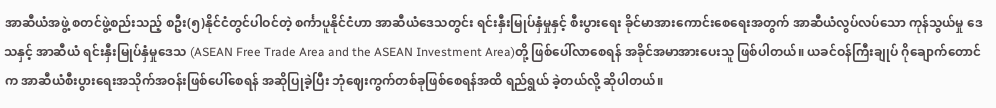အာဆီယံအဖွဲ့ စတင်ဖွဲ့စည်းသည့် စဦး(၅)နိုင်ငံတွင်ပါဝင်တဲ့ စင်္ကာပူနိုင်ငံဟာ အာဆီယံဒေသတွင်း ရင်းနှီးမြုပ်နှံမှုနှင့် စီးပွားရေး ခိုင်မာအားကောင်းစေရေးအတွက် အာဆီယံလွပ်လပ်သော ကုန်သွယ်မှု ဒေသနှင့် အာဆီယံ ရင်းနှီးမြုပ်နှံမှုဒေသ (ASEAN Free Trade Area and the ASEAN Investment Area)တို့ ဖြစ်ပေါ်လာစေရန် အခိုင်အမာအားပေးသူ ဖြစ်ပါတယ်။ ယခင်ဝန်ကြီးချုပ် ဂိုချောက်တောင်က အာဆီယံစီးပွားရေးအသိုက်အဝန်းဖြစ်ပေါ်စေရန် အဆိုပြုခဲ့ပြီး ဘုံဈေးကွက်တစ်ခုဖြစ်စေရန်အထိ ရည်ရွယ် ခဲ့တယ်လို့ ဆိုပါတယ်။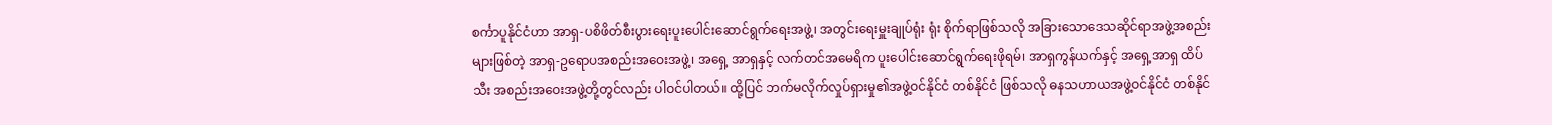စင်္ကာပူနိုင်ငံဟာ အာရှ-ပစိဖိတ်စီးပွားရေးပူးပေါင်းဆောင်ရွက်ရေးအဖွဲ့၊ အတွင်းရေးမှူးချုပ်ရုံး ရုံး စိုက်ရာဖြစ်သလို အခြားသောဒေသဆိုင်ရာအဖွဲ့အစည်းများဖြစ်တဲ့ အာရှ-ဥရောပအစည်းအဝေးအဖွဲ့၊ အရှေ့ အာရှနှင့် လက်တင်အမေရိက ပူးပေါင်းဆောင်ရွက်ရေးဖိုရမ်၊ အာရှကွန်ယက်နှင့် အရှေ့အာရှ ထိပ်သီး အစည်းအဝေးအဖွဲ့တို့တွင်လည်း ပါဝင်ပါတယ်။ ထို့ပြင် ဘက်မလိုက်လှုပ်ရှားမှု၏အဖွဲ့ဝင်နိုင်ငံ တစ်နိုင်ငံ ဖြစ်သလို ဓနသဟာယအဖွဲ့ဝင်နိုင်ငံ တစ်နိုင်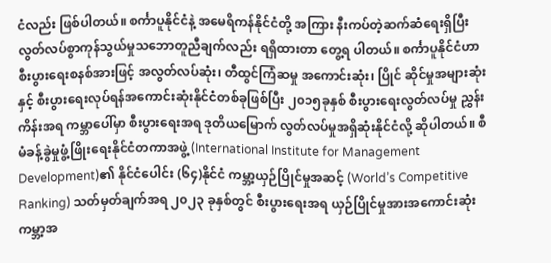ငံလည်း ဖြစ်ပါတယ်။ စင်္ကာပူနိုင်ငံနဲ့ အမေရိကန်နိုင်ငံတို့ အကြား နီးကပ်တဲ့ဆက်ဆံရေးရှိပြီး လွတ်လပ်စွာကုန်သွယ်မှုသဘောတူညီချက်လည်း ရရှိထားတာ တွေ့ရ ပါတယ်။ စင်္ကာပူနိုင်ငံဟာ စီးပွားရေးစနစ်အားဖြင့် အလွတ်လပ်ဆုံး၊ တီထွင်ကြံဆမှု အကောင်းဆုံး၊ ပြိုင် ဆိုင်မှုအများဆုံးနှင့် စီးပွားရေးလုပ်ရန်အကောင်းဆုံးနိုင်ငံတစ်ခုဖြစ်ပြီး ၂၀၁၅ခုနှစ် စီးပွားရေးလွတ်လပ်မှု ညွှန်းကိန်းအရ ကမ္ဘာပေါ်မှာ စီးပွားရေးအရ ဒုတိယမြောက် လွတ်လပ်မှုအရှိဆုံးနိုင်ငံလို့ ဆိုပါတယ်။ စီမံခန့်ခွဲမှုဖွံ့ဖြိုးရေးနိုင်ငံတကာအဖွဲ့ (International Institute for Management Development)၏ နိုင်ငံပေါင်း (၆၄)နိုင်ငံ ကမ္ဘာ့ယှဉ်ပြိုင်မှုအဆင့် (World’s Competitive Ranking) သတ်မှတ်ချက်အရ ၂၀၂၃ ခုနှစ်တွင် စီးပွားရေးအရ ယှဉ်ပြိုင်မှုအားအကောင်းဆုံး ကမ္ဘာ့အ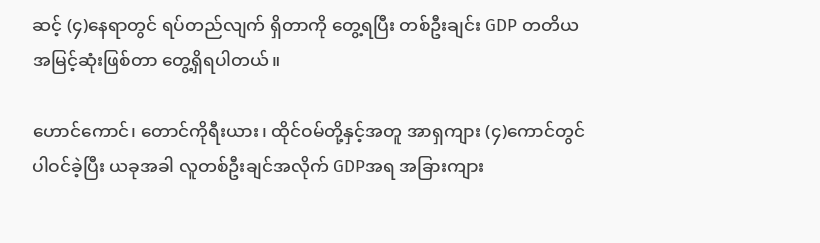ဆင့် (၄)နေရာတွင် ရပ်တည်လျက် ရှိတာကို တွေ့ရပြီး တစ်ဦးချင်း GDP တတိယအမြင့်ဆုံးဖြစ်တာ တွေ့ရှိရပါတယ်။

ဟောင်ကောင်၊ တောင်ကိုရီးယား၊ ထိုင်ဝမ်တို့နှင့်အတူ အာရှကျား (၄)ကောင်တွင် ပါဝင်ခဲ့ပြီး ယခုအခါ လူတစ်ဦးချင်အလိုက် GDPအရ အခြားကျား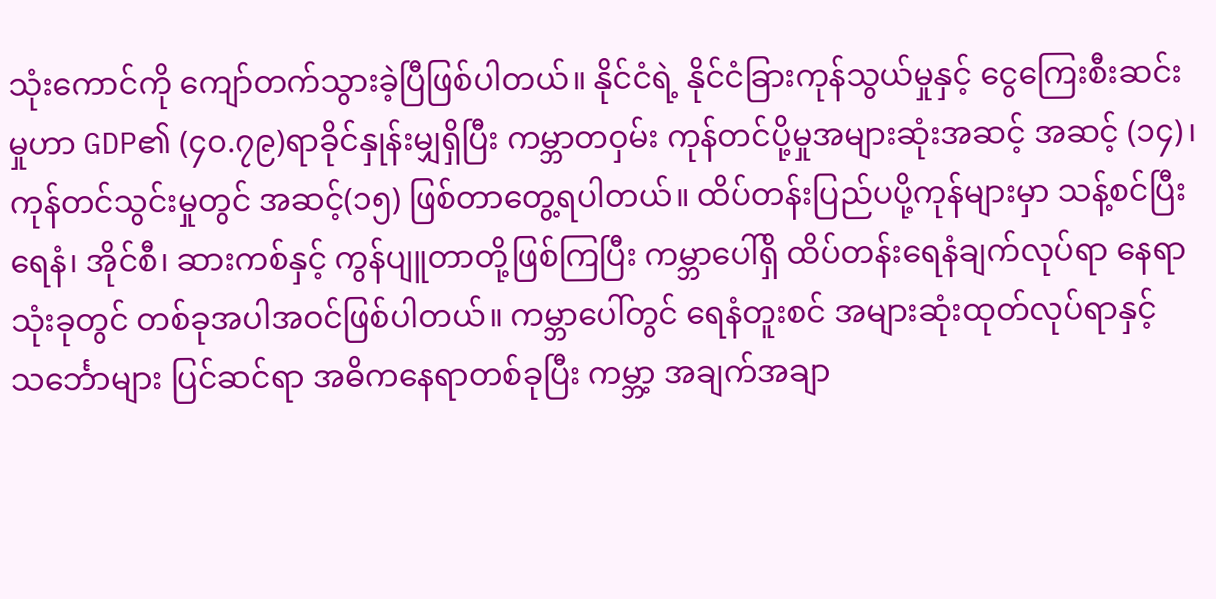သုံးကောင်ကို ကျော်တက်သွားခဲ့ပြီဖြစ်ပါတယ်။ နိုင်ငံရဲ့ နိုင်ငံခြားကုန်သွယ်မှုနှင့် ငွေကြေးစီးဆင်းမှုဟာ GDP၏ (၄၀.၇၉)ရာခိုင်နှုန်းမျှရှိပြီး ကမ္ဘာတဝှမ်း ကုန်တင်ပို့မှုအများဆုံးအဆင့် အဆင့် (၁၄)၊ ကုန်တင်သွင်းမှုတွင် အဆင့်(၁၅) ဖြစ်တာတွေ့ရပါတယ်။ ထိပ်တန်းပြည်ပပို့ကုန်များမှာ သန့်စင်ပြီးရေနံ၊ အိုင်စီ၊ ဆားကစ်နှင့် ကွန်ပျူတာတို့ဖြစ်ကြပြီး ကမ္ဘာပေါ်ရှိ ထိပ်တန်းရေနံချက်လုပ်ရာ နေရာသုံးခုတွင် တစ်ခုအပါအဝင်ဖြစ်ပါတယ်။ ကမ္ဘာပေါ်တွင် ရေနံတူးစင် အများဆုံးထုတ်လုပ်ရာနှင့် သင်္ဘောများ ပြင်ဆင်ရာ အဓိကနေရာတစ်ခုပြီး ကမ္ဘာ့ အချက်အချာ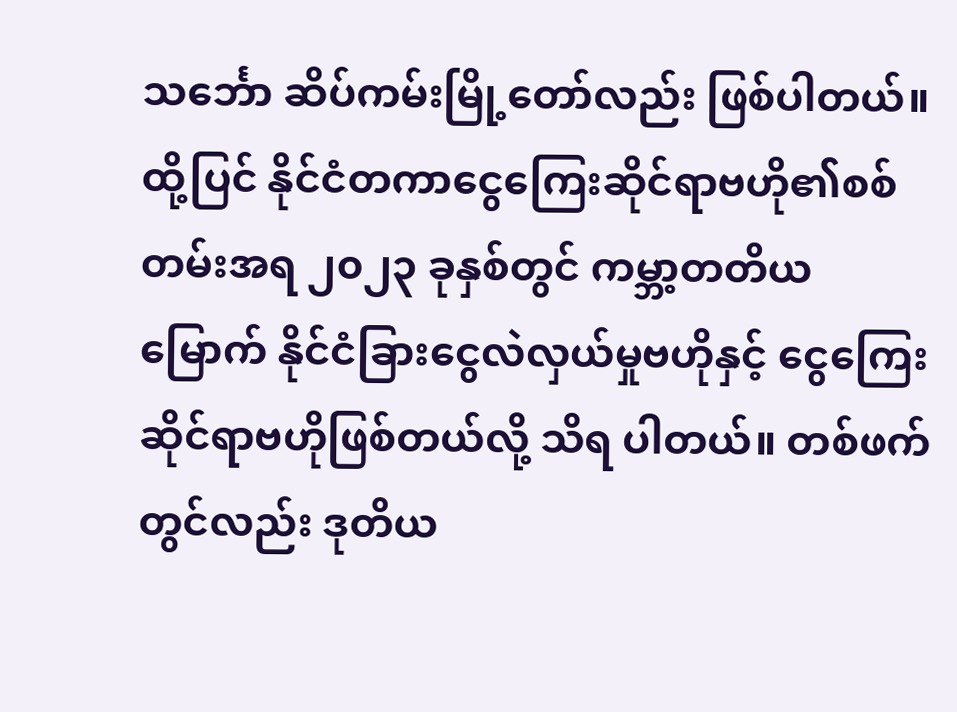သင်္ဘော ဆိပ်ကမ်းမြို့တော်လည်း ဖြစ်ပါတယ်။ ထို့ပြင် နိုင်ငံတကာငွေကြေးဆိုင်ရာဗဟို၏စစ်တမ်းအရ ၂၀၂၃ ခုနှစ်တွင် ကမ္ဘာ့တတိယမြောက် နိုင်ငံခြားငွေလဲလှယ်မှုဗဟိုနှင့် ငွေကြေးဆိုင်ရာဗဟိုဖြစ်တယ်လို့ သိရ ပါတယ်။ တစ်ဖက်တွင်လည်း ဒုတိယ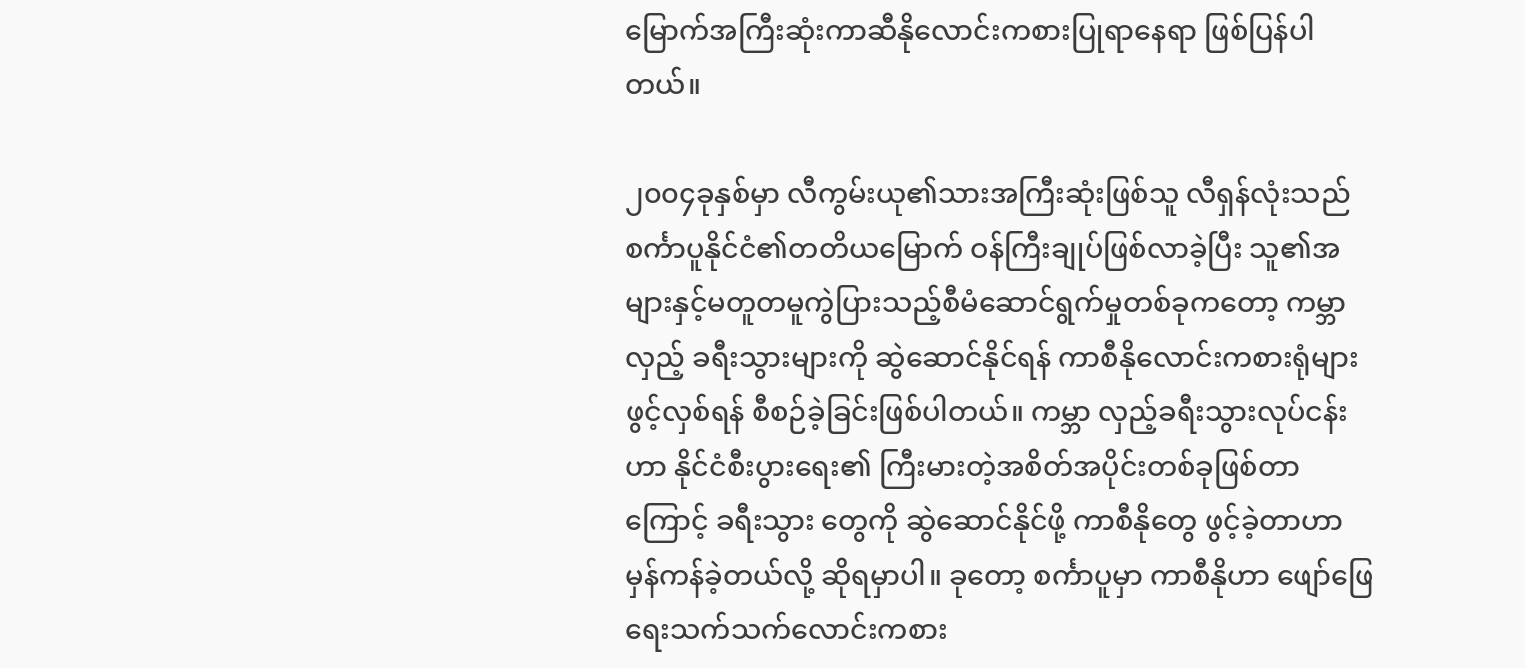မြောက်အကြီးဆုံးကာဆီနိုလောင်းကစားပြုရာနေရာ ဖြစ်ပြန်ပါတယ်။

၂၀၀၄ခုနှစ်မှာ လီကွမ်းယု၏သားအကြီးဆုံးဖြစ်သူ လီရှန်လုံးသည် စင်္ကာပူနိုင်ငံ၏တတိယမြောက် ဝန်ကြီးချုပ်ဖြစ်လာခဲ့ပြီး သူ၏အများနှင့်မတူတမူကွဲပြားသည့်စီမံဆောင်ရွက်မှုတစ်ခုကတော့ ကမ္ဘာလှည့် ခရီးသွားများကို ဆွဲဆောင်နိုင်ရန် ကာစီနိုလောင်းကစားရုံများ ဖွင့်လှစ်ရန် စီစဉ်ခဲ့ခြင်းဖြစ်ပါတယ်။ ကမ္ဘာ လှည့်ခရီးသွားလုပ်ငန်းဟာ နိုင်ငံစီးပွားရေး၏ ကြီးမားတဲ့အစိတ်အပိုင်းတစ်ခုဖြစ်တာကြောင့် ခရီးသွား တွေကို ဆွဲဆောင်နိုင်ဖို့ ကာစီနိုတွေ ဖွင့်ခဲ့တာဟာ မှန်ကန်ခဲ့တယ်လို့ ဆိုရမှာပါ။ ခုတော့ စင်္ကာပူမှာ ကာစီနိုဟာ ဖျော်ဖြေရေးသက်သက်လောင်းကစား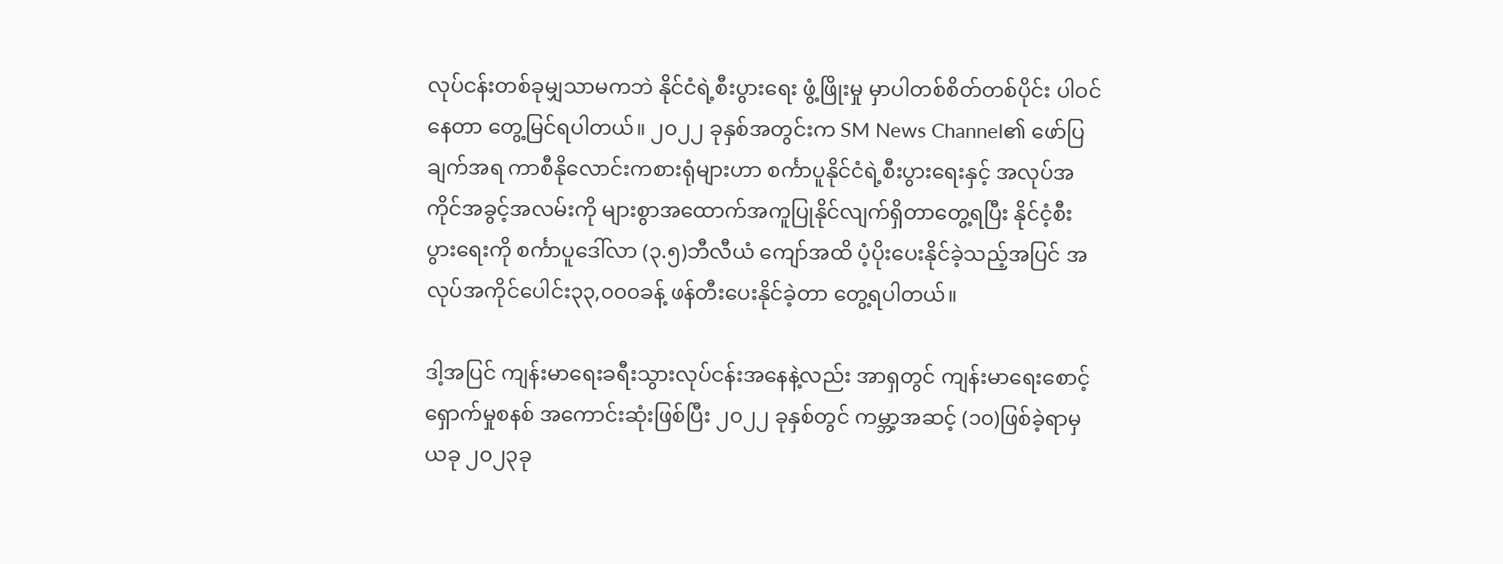လုပ်ငန်းတစ်ခုမျှသာမကဘဲ နိုင်ငံရဲ့စီးပွားရေး ဖွံ့ဖြိုးမှု မှာပါတစ်စိတ်တစ်ပိုင်း ပါဝင်နေတာ တွေ့မြင်ရပါတယ်။ ၂၀၂၂ ခုနှစ်အတွင်းက SM News Channel၏ ဖော်ပြချက်အရ ကာစီနိုလောင်းကစားရုံများဟာ စင်္ကာပူနိုင်ငံရဲ့စီးပွားရေးနှင့် အလုပ်အကိုင်အခွင့်အလမ်းကို များစွာအထောက်အကူပြုနိုင်လျက်ရှိတာတွေ့ရပြီး နိုင်ငံ့စီးပွားရေးကို စင်္ကာပူဒေါ်လာ (၃.၅)ဘီလီယံ ကျော်အထိ ပံ့ပိုးပေးနိုင်ခဲ့သည့်အပြင် အလုပ်အကိုင်ပေါင်း၃၃,၀၀၀ခန့် ဖန်တီးပေးနိုင်ခဲ့တာ တွေ့ရပါတယ်။

ဒါ့အပြင် ကျန်းမာရေးခရီးသွားလုပ်ငန်းအနေနဲ့လည်း အာရှတွင် ကျန်းမာရေးစောင့်ရှောက်မှုစနစ် အကောင်းဆုံးဖြစ်ပြီး ၂၀၂၂ ခုနှစ်တွင် ကမ္ဘာ့အဆင့် (၁၀)ဖြစ်ခဲ့ရာမှ ယခု ၂၀၂၃ခု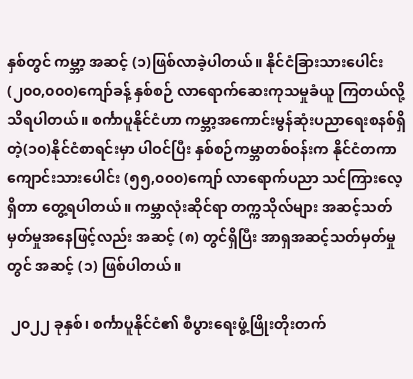နှစ်တွင် ကမ္ဘာ့ အဆင့် (၁)ဖြစ်လာခဲ့ပါတယ်။ နိုင်ငံခြားသားပေါင်း (၂၀၀,၀၀၀)ကျော်ခန့် နှစ်စဉ် လာရောက်ဆေးကုသမှုခံယူ ကြတယ်လို့သိရပါတယ်။ စင်္ကာပူနိုင်ငံဟာ ကမ္ဘာ့အကောင်းမွန်ဆုံးပညာရေးစနစ်ရှိတဲ့(၁၀)နိုင်ငံစာရင်းမှာ ပါဝင်ပြီး နှစ်စဉ်ကမ္ဘာတစ်ဝန်းက နိုင်ငံတကာကျောင်းသားပေါင်း (၅၅,၀၀၀)ကျော် လာရောက်ပညာ သင်ကြားလေ့ရှိတာ တွေ့ရပါတယ်။ ကမ္ဘာလုံးဆိုင်ရာ တက္ကသိုလ်များ အဆင့်သတ်မှတ်မှုအနေဖြင့်လည်း အဆင့် (၈) တွင်ရှိပြီး အာရှအဆင့်သတ်မှတ်မှုတွင် အဆင့် (၁) ဖြစ်ပါတယ်။

 ၂၀၂၂ ခုနှစ်၊ စင်္ကာပူနိုင်ငံ၏ စီပွားရေးဖွံ့ဖြိုးတိုးတက်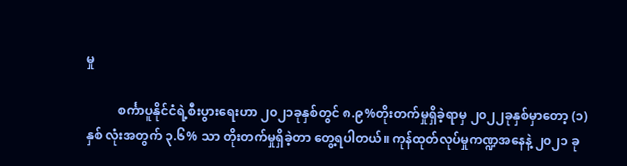မှု

          စင်္ကာပူနိုင်ငံရဲ့စီးပွားရေးဟာ ၂၀၂၁ခုနှစ်တွင် ၈.၉%တိုးတက်မှုရှိခဲ့ရာမှ ၂၀၂၂ခုနှစ်မှာတော့ (၁)နှစ် လုံးအတွက် ၃.၆% သာ တိုးတက်မှုရှိခဲ့တာ တွေ့ရပါတယ်။ ကုန်ထုတ်လုပ်မှုကဏ္ဍအနေနဲ့ ၂၀၂၁ ခု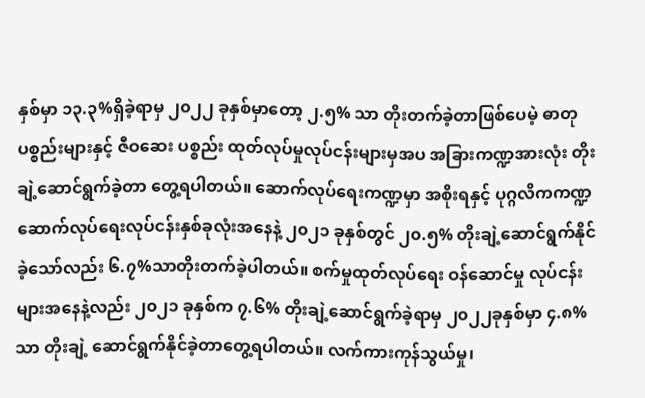နှစ်မှာ ၁၃.၃%ရှိခဲ့ရာမှ ၂၀၂၂ ခုနှစ်မှာတော့ ၂.၅% သာ တိုးတက်ခဲ့တာဖြစ်ပေမဲ့ ဓာတုပစ္စည်းများနှင့် ဇီဝဆေး ပစ္စည်း ထုတ်လုပ်မှုလုပ်ငန်းများမှအပ အခြားကဏ္ဍအားလုံး တိုးချဲ့ဆောင်ရွက်ခဲ့တာ တွေ့ရပါတယ်။ ဆောက်လုပ်ရေးကဏ္ဍမှာ အစိုးရနှင့် ပုဂ္ဂလိကကဏ္ဍ ဆောက်လုပ်ရေးလုပ်ငန်းနှစ်ခုလုံးအနေနဲ့ ၂၀၂၁ ခုနှစ်တွင် ၂၀.၅% တိုးချဲ့ဆောင်ရွက်နိုင်ခဲ့သော်လည်း ၆.၇%သာတိုးတက်ခဲ့ပါတယ်။ စက်မှုထုတ်လုပ်ရေး ဝန်ဆောင်မှု လုပ်ငန်းများအနေနဲ့လည်း ၂၀၂၁ ခုနှစ်က ၇.၆% တိုးချဲ့ဆောင်ရွက်ခဲ့ရာမှ ၂၀၂၂ခုနှစ်မှာ ၄.၈%သာ တိုးချဲ့ ဆောင်ရွက်နိုင်ခဲ့တာတွေ့ရပါတယ်။ လက်ကားကုန်သွယ်မှု၊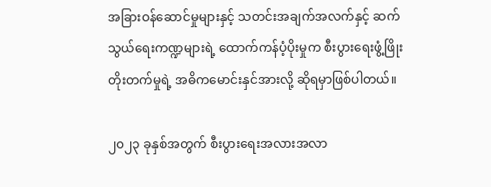အခြားဝန်ဆောင်မှုများနှင့် သတင်းအချက်အလက်နှင့် ဆက်သွယ်ရေးကဏ္ဍများရဲ့ ထောက်ကန်ပံ့ပိုးမှုက စီးပွားရေးဖွံ့ဖြိုးတိုးတက်မှုရဲ့ အဓိကမောင်းနှင်အားလို့ ဆိုရမှာဖြစ်ပါတယ်။

၂၀၂၃ ခုနှစ်အတွက် စီးပွားရေးအလားအလာ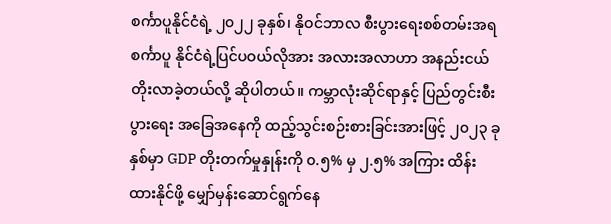စင်္ကာပူနိုင်ငံရဲ့ ၂၀၂၂ ခုနှစ်၊ နိုဝင်ဘာလ စီးပွားရေးစစ်တမ်းအရ စင်္ကာပူ နိုင်ငံရဲ့ပြင်ပဝယ်လိုအား အလားအလာဟာ အနည်းငယ် တိုးလာခဲ့တယ်လို့ ဆိုပါတယ်။ ကမ္ဘာလုံးဆိုင်ရာနှင့် ပြည်တွင်းစီးပွားရေး အခြေအနေကို ထည့်သွင်းစဉ်းစားခြင်းအားဖြင့် ၂၀၂၃ ခုနှစ်မှာ GDP တိုးတက်မှုနှုန်းကို ၀.၅% မှ ၂.၅% အကြား ထိန်းထားနိုင်ဖို့ မျှော်မှန်းဆောင်ရွက်နေ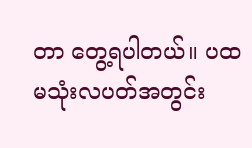တာ တွေ့ရပါတယ်။ ပထမသုံးလပတ်အတွင်း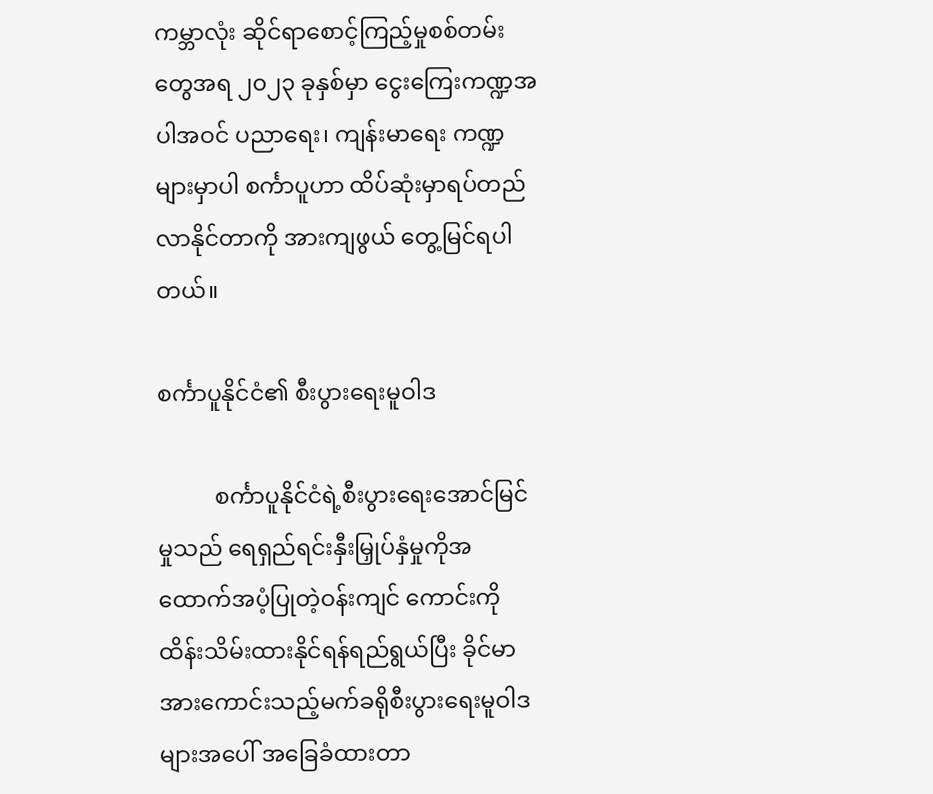ကမ္ဘာလုံး ဆိုင်ရာစောင့်ကြည့်မှုစစ်တမ်းတွေအရ ၂၀၂၃ ခုနှစ်မှာ ငွေးကြေးကဏ္ဍအပါအဝင် ပညာရေး၊ ကျန်းမာရေး ကဏ္ဍများမှာပါ စင်္ကာပူဟာ ထိပ်ဆုံးမှာရပ်တည်လာနိုင်တာကို အားကျဖွယ် တွေ့မြင်ရပါတယ်။

စင်္ကာပူနိုင်ငံ၏ စီးပွားရေးမူဝါဒ

          စင်္ကာပူနိုင်ငံရဲ့စီးပွားရေးအောင်မြင်မှုသည် ရေရှည်ရင်းနှီးမြှုပ်နှံမှုကိုအထောက်အပံ့ပြုတဲ့ဝန်းကျင် ကောင်းကို ထိန်းသိမ်းထားနိုင်ရန်ရည်ရွယ်ပြီး ခိုင်မာအားကောင်းသည့်မက်ခရိုစီးပွားရေးမူဝါဒများအပေါ် အခြေခံထားတာ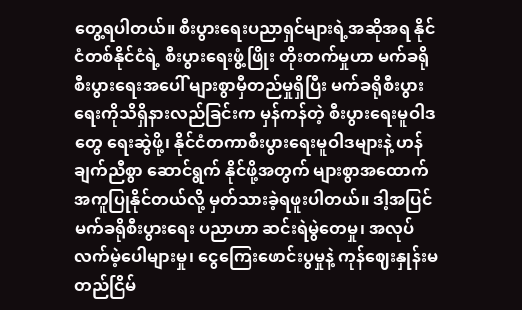တွေ့ရပါတယ်။ စီးပွားရေးပညာရှင်များရဲ့အဆိုအရ နိုင်ငံတစ်နိုင်ငံရဲ့ စီးပွားရေးဖွံ့ဖြိုး တိုးတက်မှုဟာ မက်ခရိုစီးပွားရေးအပေါ် များစွာမှီတည်မှုရှိပြီး မက်ခရိုစီးပွားရေးကိုသိရှိနားလည်ခြင်းက မှန်ကန်တဲ့ စီးပွားရေးမူဝါဒတွေ ရေးဆွဲဖို့၊ နိုင်ငံတကာစီးပွားရေးမူဝါဒများနဲ့ ဟန်ချက်ညီစွာ ဆောင်ရွက် နိုင်ဖို့အတွက် များစွာအထောက်အကူပြုနိုင်တယ်လို့ မှတ်သားခဲ့ရဖူးပါတယ်။ ဒါ့အပြင် မက်ခရိုစီးပွားရေး ပညာဟာ ဆင်းရဲမွဲတေမှု၊ အလုပ်လက်မဲ့ပေါများမှု၊ ငွေကြေးဖောင်းပွမှုနဲ့ ကုန်ဈေးနှုန်းမတည်ငြိမ်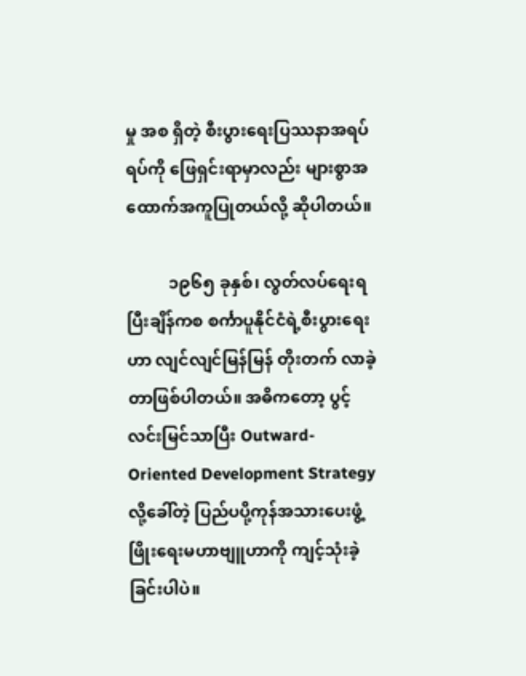မှု အစ ရှိတဲ့ စီးပွားရေးပြဿနာအရပ်ရပ်ကို ဖြေရှင်းရာမှာလည်း များစွာအထောက်အကူပြုတယ်လို့ ဆိုပါတယ်။

          ၁၉၆၅ ခုနှစ်၊ လွတ်လပ်ရေးရပြီးချိန်ကစ စင်္ကာပူနိုင်ငံရဲ့စီးပွားရေးဟာ လျင်လျင်မြန်မြန် တိုးတက် လာခဲ့တာဖြစ်ပါတယ်။ အဓိကတော့ ပွင့်လင်းမြင်သာပြီး Outward-Oriented Development Strategy လို့ခေါ်တဲ့ ပြည်ပပို့ကုန်အသားပေးဖွံ့ဖြိုးရေးမဟာဗျူဟာကို ကျင့်သုံးခဲ့ခြင်းပါပဲ။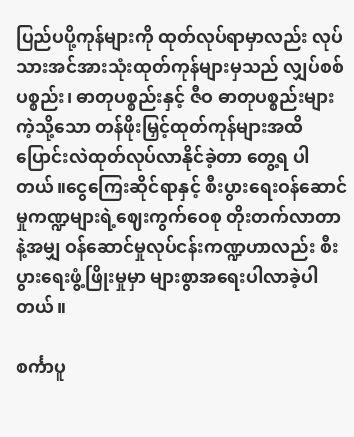ပြည်ပပို့ကုန်များကို ထုတ်လုပ်ရာမှာလည်း လုပ်သားအင်အားသုံးထုတ်ကုန်များမှသည် လျှပ်စစ်ပစ္စည်း၊ ဓာတုပစ္စည်းနှင့် ဇီဝ ဓာတုပစ္စည်းများကဲ့သို့သော တန်ဖိုးမြှင့်ထုတ်ကုန်များအထိ ပြောင်းလဲထုတ်လုပ်လာနိုင်ခဲ့တာ တွေ့ရ ပါတယ်။ငွေကြေးဆိုင်ရာနှင့် စီးပွားရေးဝန်ဆောင်မှုကဏ္ဍများရဲ့ဈေးကွက်ဝေစု တိုးတက်လာတာနဲ့အမျှ ဝန်ဆောင်မှုလုပ်ငန်းကဏ္ဍဟာလည်း စီးပွားရေးဖွံ့ဖြိုးမှုမှာ များစွာအရေးပါလာခဲ့ပါတယ်။

စင်္ကာပူ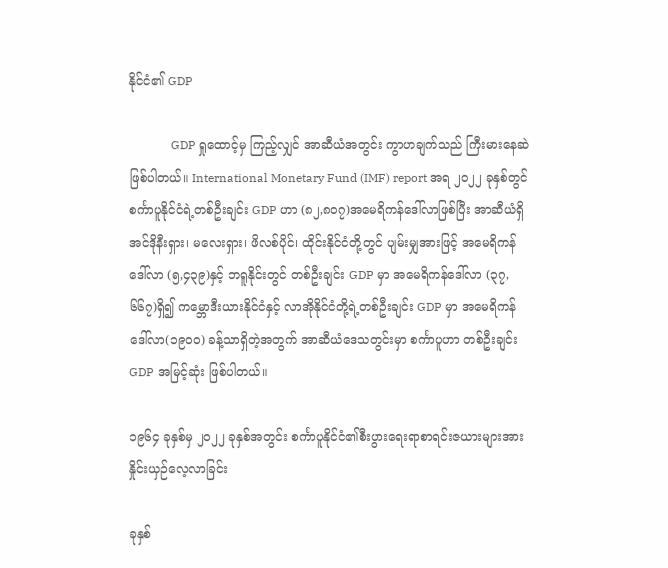နိုင်ငံ၏ GDP

              GDP ရှုထောင့်မှ ကြည့်လျှင် အာဆီယံအတွင်း ကွာဟချက်သည် ကြီးမားနေဆဲဖြစ်ပါတယ်။ International Monetary Fund (IMF) report အရ ၂၀၂၂ ခုနှစ်တွင် စင်္ကာပူနိုင်ငံရဲ့တစ်ဦးချင်း GDP ဟာ (၈၂,၈၀၇)အမေရိကန်ဒေါ်လာဖြစ်ပြီး အာဆီယံရှိ အင်ဒိုနီးရှား၊ မလေးရှား၊ ဖိလစ်ပိုင်၊ ထိုင်းနိုင်ငံတို့တွင် ပျမ်းမျှအားဖြင့် အမေရိကန်ဒေါ်လာ (၅,၄၃၉)နှင့် ဘရူနိုင်းတွင် တစ်ဦးချင်း GDP မှာ အမေရိကန်ဒေါ်လာ (၃၇,၆၆၇)ရှိ၍ ကမ္ဘောဒီးယားနိုင်ငံနှင့် လာအိုနိုင်ငံတို့ရဲ့တစ်ဦးချင်း GDP မှာ အမေရိကန်ဒေါ်လာ(၁၉၀၀) ခန့်သာရှိတဲ့အတွက် အာဆီယံဒေသတွင်းမှာ စင်္ကာပူဟာ တစ်ဦးချင်း GDP အမြင့်ဆုံး ဖြစ်ပါတယ်။

၁၉၆၄ ခုနှစ်မှ ၂၀၂၂ ခုနှစ်အတွင်း စင်္ကာပူနိုင်ငံ၏စီးပွားရေးရာစာရင်းဇယားများအား နှိုင်းယှဉ်လေ့လာခြင်း

ခုနှစ်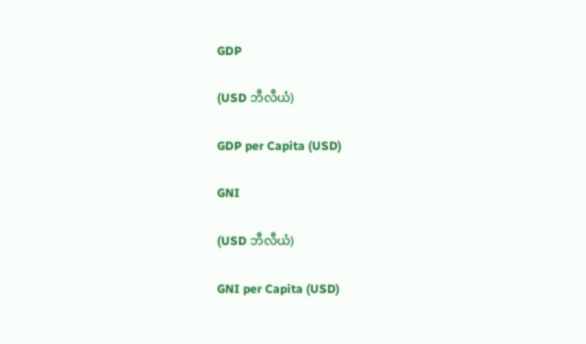GDP

(USD ဘီလီယံ)

GDP per Capita (USD)

GNI

(USD ဘီလီယံ)

GNI per Capita (USD)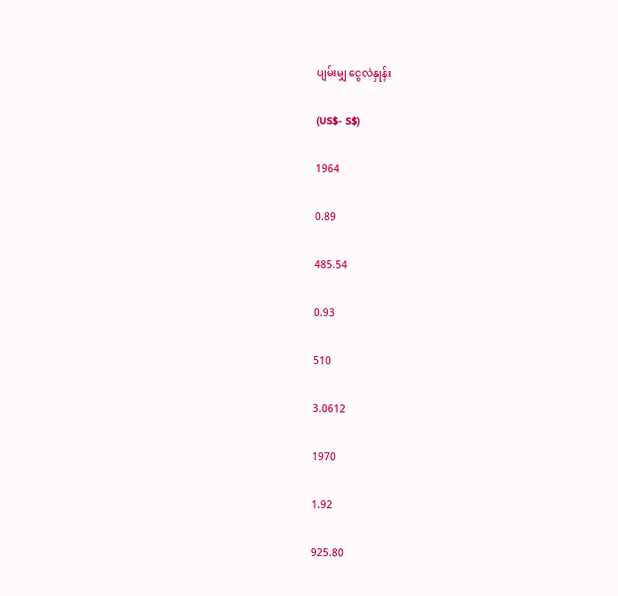ပျမ်းမျှ ငွေလဲနှုန်း

(US$- S$)

1964

0.89

485.54

0.93

510

3.0612

1970

1.92

925.80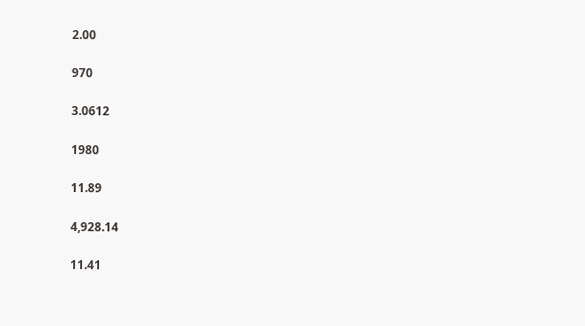2.00

970

3.0612

1980

11.89

4,928.14

11.41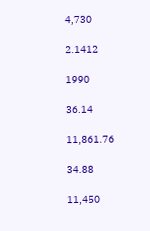4,730

2.1412

1990

36.14

11,861.76

34.88

11,450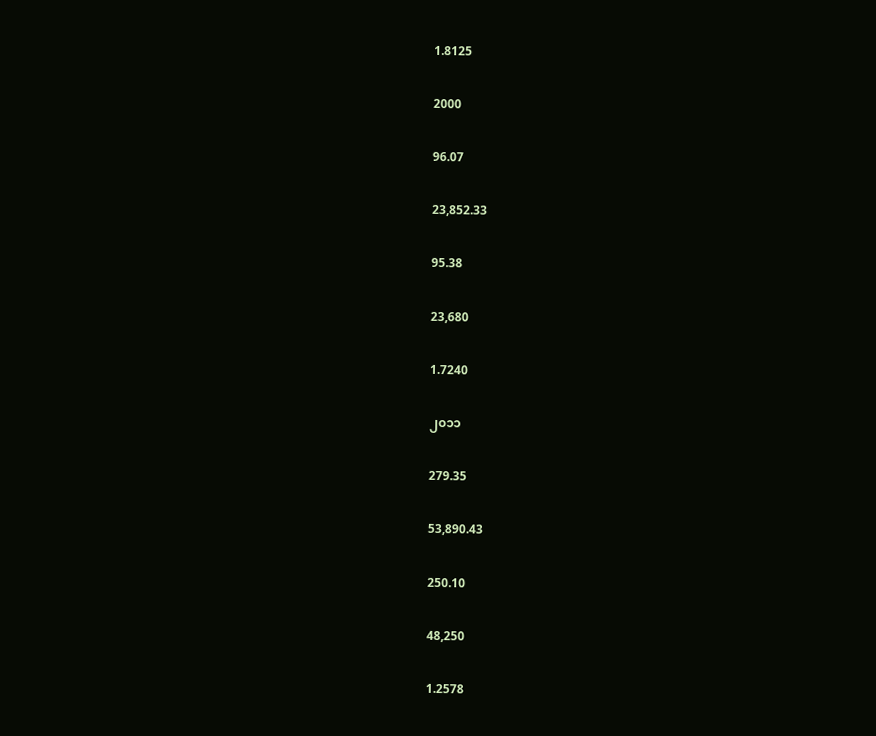1.8125

2000

96.07

23,852.33

95.38

23,680

1.7240

၂၀၁၁

279.35

53,890.43

250.10

48,250

1.2578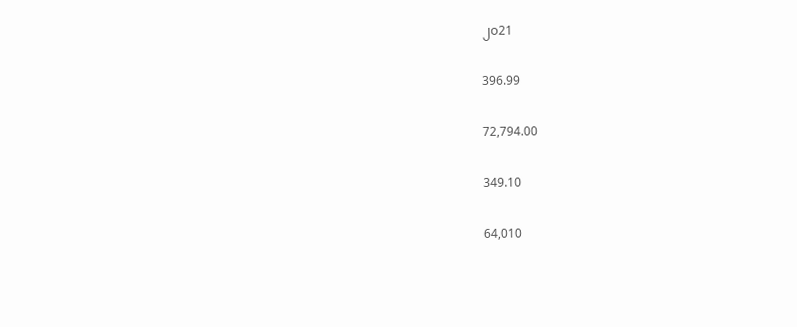၂၀21

396.99

72,794.00

349.10

64,010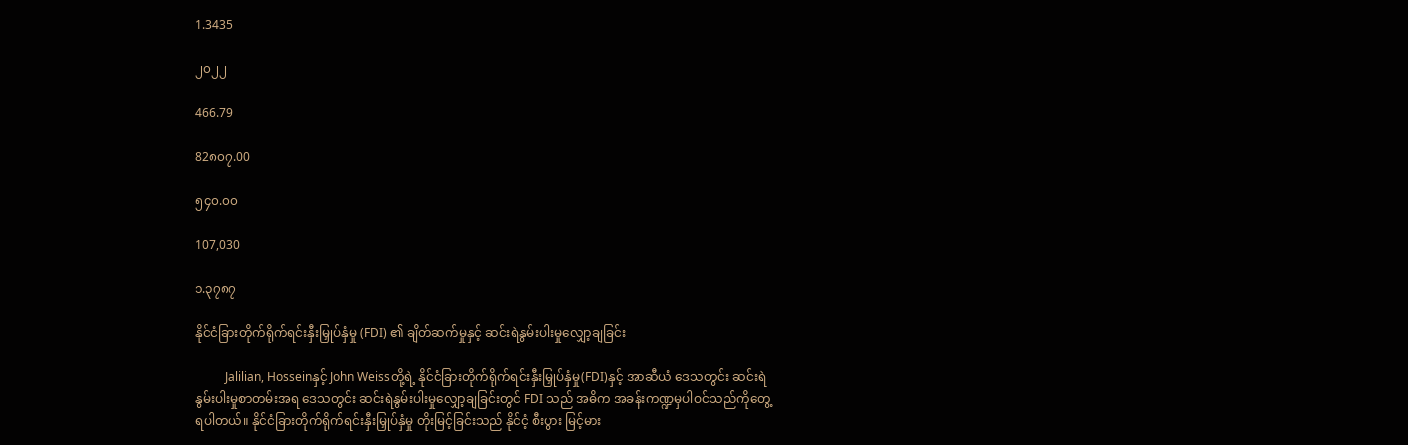1.3435

၂၀၂၂

466.79

82၈၀၇.00

၅၄၀.၀၀

107,030

၁.၃၇၈၇

နိုင်ငံခြားတိုက်ရိုက်ရင်းနှီးမြှုပ်နှံမှု (FDI) ၏ ချိတ်ဆက်မှုနှင့် ဆင်းရဲနွမ်းပါးမှုလျှော့ချခြင်း

          Jalilian, Hosseinနှင့် John Weissတို့ရဲ့ နိုင်ငံခြားတိုက်ရိုက်ရင်းနှီးမြှုပ်နှံမှု(FDI)နှင့် အာဆီယံ ဒေသတွင်း ဆင်းရဲနွမ်းပါးမှုစာတမ်းအရ ဒေသတွင်း ဆင်းရဲနွမ်းပါးမှုလျှော့ချခြင်းတွင် FDI သည် အဓိက အခန်းကဏ္ဍမှပါဝင်သည်ကိုတွေ့ရပါတယ်။ နိုင်ငံခြားတိုက်ရိုက်ရင်းနှီးမြှုပ်နှံမှု တိုးမြင့်ခြင်းသည် နိုင်ငံ့ စီးပွား မြင့်မား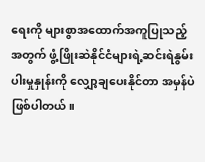ရေးကို များစွာအထောက်အကူပြုသည့်အတွက် ဖွံ့ဖြိုးဆဲနိုင်ငံများရဲ့ဆင်းရဲနွမ်းပါးမှုနှုန်းကို လျှော့ချပေးနိုင်တာ အမှန်ပဲဖြစ်ပါတယ်။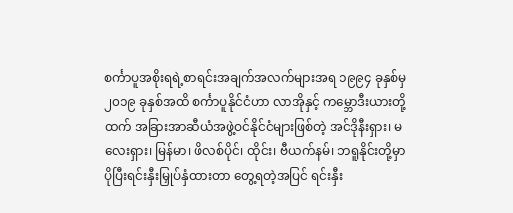စင်္ကာပူအစိုးရရဲ့စာရင်းအချက်အလက်များအရ ၁၉၉၄ ခုနှစ်မှ ၂၀၁၉ ခုနှစ်အထိ စင်္ကာပူနိုင်ငံဟာ လာအိုနှင့် ကမ္ဘောဒီးယားတို့ထက် အခြားအာဆီယံအဖွဲ့ဝင်နိုင်ငံများဖြစ်တဲ့ အင်ဒိုနီးရှား၊ မလေးရှား၊ မြန်မာ၊ ဖိလစ်ပိုင်၊ ထိုင်း၊ ဗီယက်နမ်၊ ဘရူနိုင်းတို့မှာ ပိုပြီးရင်းနှီးမြှုပ်နှံထားတာ တွေ့ရတဲ့အပြင် ရင်းနှီး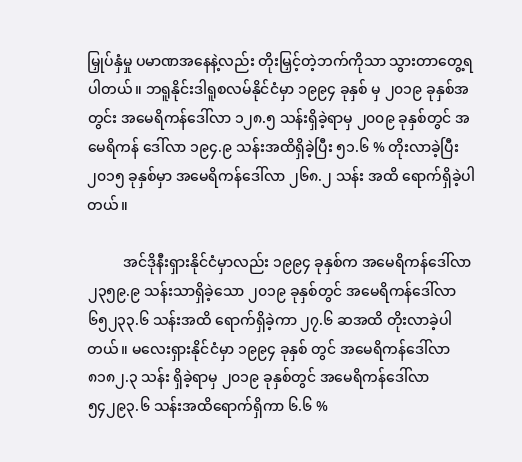မြှုပ်နှံမှု ပမာဏအနေနဲ့လည်း တိုးမြှင့်တဲ့ဘက်ကိုသာ သွားတာတွေ့ရပါတယ်။ ဘရူနိုင်းဒါရူစလမ်နိုင်ငံမှာ ၁၉၉၄ ခုနှစ် မှ ၂၀၁၉ ခုနှစ်အတွင်း အမေရိကန်ဒေါ်လာ ၁၂၈.၅ သန်းရှိခဲ့ရာမှ ၂၀၀၉ ခုနှစ်တွင် အမေရိကန် ဒေါ်လာ ၁၉၄.၉ သန်းအထိရှိခဲ့ပြီး ၅၁.၆ % တိုးလာခဲ့ပြီး ၂၀၁၅ ခုနှစ်မှာ အမေရိကန်ဒေါ်လာ ၂၆၈.၂ သန်း အထိ ရောက်ရှိခဲ့ပါတယ်။

          အင်ဒိုနီးရှားနိုင်ငံမှာလည်း ၁၉၉၄ ခုနှစ်က အမေရိကန်ဒေါ်လာ ၂၃၅၉.၉ သန်းသာရှိခဲ့သော ၂၀၁၉ ခုနှစ်တွင် အမေရိကန်ဒေါ်လာ ၆၅၂၃၃.၆ သန်းအထိ ရောက်ရှိခဲ့ကာ ၂၇.၆ ဆအထိ တိုးလာခဲ့ပါတယ်။ မလေးရှားနိုင်ငံမှာ ၁၉၉၄ ခုနှစ် တွင် အမေရိကန်ဒေါ်လာ ၈၁၈၂.၃ သန်း ရှိခဲ့ရာမှ ၂၀၁၉ ခုနှစ်တွင် အမေရိကန်ဒေါ်လာ ၅၄၂၉၃.၆ သန်းအထိရောက်ရှိကာ ၆.၆ %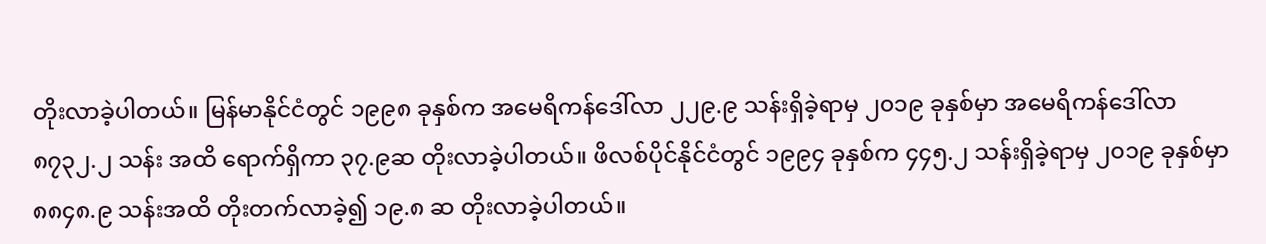တိုးလာခဲ့ပါတယ်။ မြန်မာနိုင်ငံတွင် ၁၉၉၈ ခုနှစ်က အမေရိကန်ဒေါ်လာ ၂၂၉.၉ သန်းရှိခဲ့ရာမှ ၂၀၁၉ ခုနှစ်မှာ အမေရိကန်ဒေါ်လာ ၈၇၃၂.၂ သန်း အထိ ရောက်ရှိကာ ၃၇.၉ဆ တိုးလာခဲ့ပါတယ်။ ဖိလစ်ပိုင်နိုင်ငံတွင် ၁၉၉၄ ခုနှစ်က ၄၄၅.၂ သန်းရှိခဲ့ရာမှ ၂၀၁၉ ခုနှစ်မှာ ၈၈၄၈.၉ သန်းအထိ တိုးတက်လာခဲ့၍ ၁၉.၈ ဆ တိုးလာခဲ့ပါတယ်။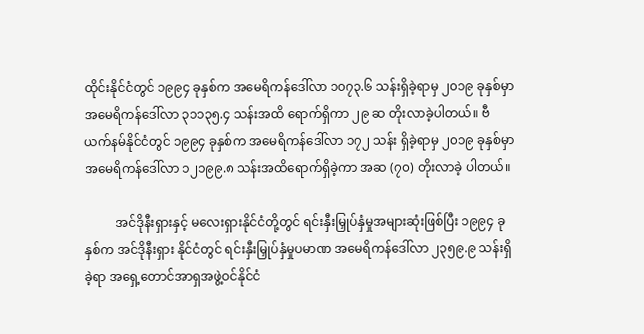ထိုင်းနိုင်ငံတွင် ၁၉၉၄ ခုနှစ်က အမေရိကန်ဒေါ်လာ ၁၀၇၃.၆ သန်းရှိခဲ့ရာမှ ၂၀၁၉ ခုနှစ်မှာ အမေရိကန်ဒေါ်လာ ၃၁၁၃၅.၄ သန်းအထိ ရောက်ရှိကာ ၂၉ ဆ တိုးလာခဲ့ပါတယ်။ ဗီယက်နမ်နိုင်ငံတွင် ၁၉၉၄ ခုနှစ်က အမေရိကန်ဒေါ်လာ ၁၇၂ သန်း ရှိခဲ့ရာမှ ၂၀၁၉ ခုနှစ်မှာ အမေရိကန်ဒေါ်လာ ၁၂၁၉၉.၈ သန်းအထိရောက်ရှိခဲ့ကာ အဆ (၇၀) တိုးလာခဲ့ ပါတယ်။

          အင်ဒိုနီးရှားနှင့် မလေးရှားနိုင်ငံတို့တွင် ရင်းနှီးမြှုပ်နှံမှုအများဆုံးဖြစ်ပြီး ၁၉၉၄ ခုနှစ်က အင်ဒိုနီးရှား နိုင်ငံတွင် ရင်းနှီးမြှုပ်နှံမှုပမာဏ အမေရိကန်ဒေါ်လာ ၂၃၅၉.၉ သန်းရှိခဲ့ရာ အရှေ့တောင်အာရှအဖွဲ့ဝင်နိုင်ငံ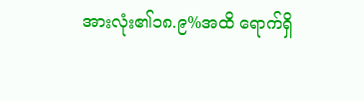အားလုံး၏၁၈.၉%အထိ ရောက်ရှိ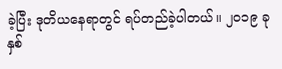ခဲ့ပြီး ဒုတိယနေရာတွင် ရပ်တည်ခဲ့ပါတယ်။ ၂၀၁၉ ခုနှစ်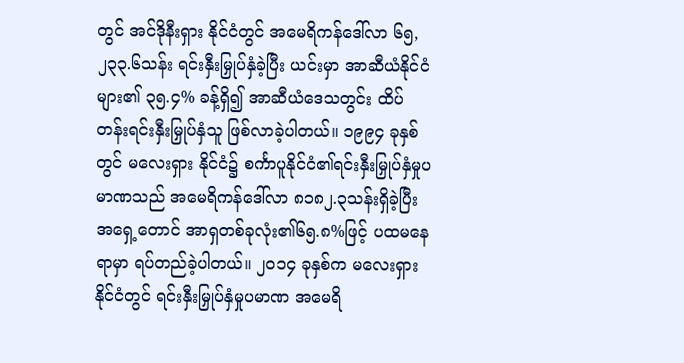တွင် အင်ဒိုနီးရှား နိုင်ငံတွင် အမေရိကန်ဒေါ်လာ ၆၅,၂၃၃.၆သန်း ရင်းနှီးမြှုပ်နှံခဲ့ပြီး ယင်းမှာ အာဆီယံနိုင်ငံများ၏ ၃၅.၄% ခန့်ရှိ၍ အာဆီယံဒေသတွင်း ထိပ်တန်းရင်းနှီးမြှုပ်နှံသူ ဖြစ်လာခဲ့ပါတယ်။ ၁၉၉၄ ခုနှစ်တွင် မလေးရှား နိုင်ငံ၌ စင်္ကာပူနိုင်ငံ၏ရင်းနှီးမြှုပ်နှံမှုပမာဏသည် အမေရိကန်ဒေါ်လာ ၈၁၈၂.၃သန်းရှိခဲ့ပြီး အရှေ့တောင် အာရှတစ်ခုလုံး၏၆၅.၈%ဖြင့် ပထမနေရာမှာ ရပ်တည်ခဲ့ပါတယ်။ ၂၀၁၄ ခုနှစ်က မလေးရှားနိုင်ငံတွင် ရင်းနှီးမြှုပ်နှံမှုပမာဏ အမေရိ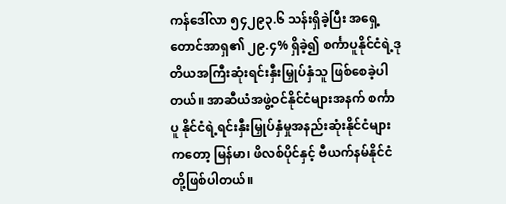ကန်ဒေါ်လာ ၅၄၂၉၃.၆ သန်းရှိခဲ့ပြီး အရှေ့တောင်အာရှ၏ ၂၉.၄% ရှိခဲ့၍ စင်္ကာပူနိုင်ငံရဲ့ဒုတိယအကြီးဆုံးရင်းနှီးမြှုပ်နှံသူ ဖြစ်စေခဲ့ပါတယ်။ အာဆီယံအဖွဲ့ဝင်နိုင်ငံများအနက် စင်္ကာပူ နိုင်ငံရဲ့ရင်းနှီးမြှုပ်နှံမှုအနည်းဆုံးနိုင်ငံများကတော့ မြန်မာ၊ ဖိလစ်ပိုင်နှင့် ဗီယက်နမ်နိုင်ငံတို့ဖြစ်ပါတယ်။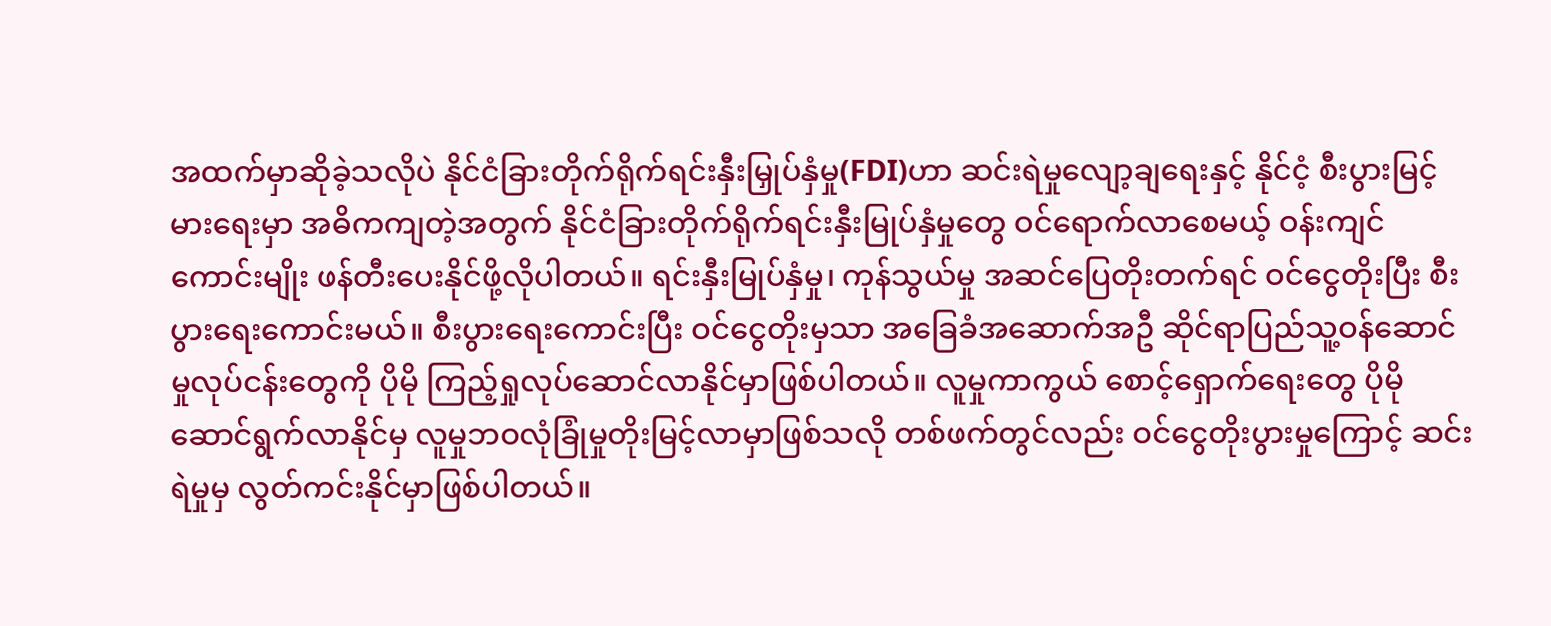အထက်မှာဆိုခဲ့သလိုပဲ နိုင်ငံခြားတိုက်ရိုက်ရင်းနှီးမြှုပ်နှံမှု(FDI)ဟာ ဆင်းရဲမှုလျော့ချရေးနှင့် နိုင်ငံ့ စီးပွားမြင့်မားရေးမှာ အဓိကကျတဲ့အတွက် နိုင်ငံခြားတိုက်ရိုက်ရင်းနှီးမြုပ်နှံမှုတွေ ဝင်ရောက်လာစေမယ့် ဝန်းကျင်ကောင်းမျိုး ဖန်တီးပေးနိုင်ဖို့လိုပါတယ်။ ရင်းနှီးမြုပ်နှံမှု၊ ကုန်သွယ်မှု အဆင်ပြေတိုးတက်ရင် ဝင်ငွေတိုးပြီး စီးပွားရေးကောင်းမယ်။ စီးပွားရေးကောင်းပြီး ဝင်ငွေတိုးမှသာ အခြေခံအဆောက်အဦ ဆိုင်ရာပြည်သူ့ဝန်ဆောင်မှုလုပ်ငန်းတွေကို ပိုမို ကြည့်ရှုလုပ်ဆောင်လာနိုင်မှာဖြစ်ပါတယ်။ လူမှုကာကွယ် စောင့်ရှောက်ရေးတွေ ပိုမိုဆောင်ရွက်လာနိုင်မှ လူမှုဘဝလုံခြုံမှုတိုးမြင့်လာမှာဖြစ်သလို တစ်ဖက်တွင်လည်း ဝင်ငွေတိုးပွားမှုကြောင့် ဆင်းရဲမှုမှ လွတ်ကင်းနိုင်မှာဖြစ်ပါတယ်။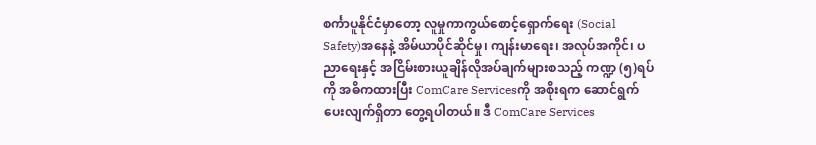စင်္ကာပူနိုင်ငံမှာတော့ လူမှုကာကွယ်စောင့်ရှောက်ရေး (Social Safety)အနေနဲ့ အိမ်ယာပိုင်ဆိုင်မှု၊ ကျန်းမာရေး၊ အလုပ်အကိုင်၊ ပညာရေးနှင့် အငြိမ်းစားယူချိန်လိုအပ်ချက်များစသည့် ကဏ္ဍ (၅)ရပ်ကို အဓိကထားပြီး ComCare Servicesကို အစိုးရက ဆောင်ရွက်ပေးလျက်ရှိတာ တွေ့ရပါတယ်။ ဒီ ComCare Services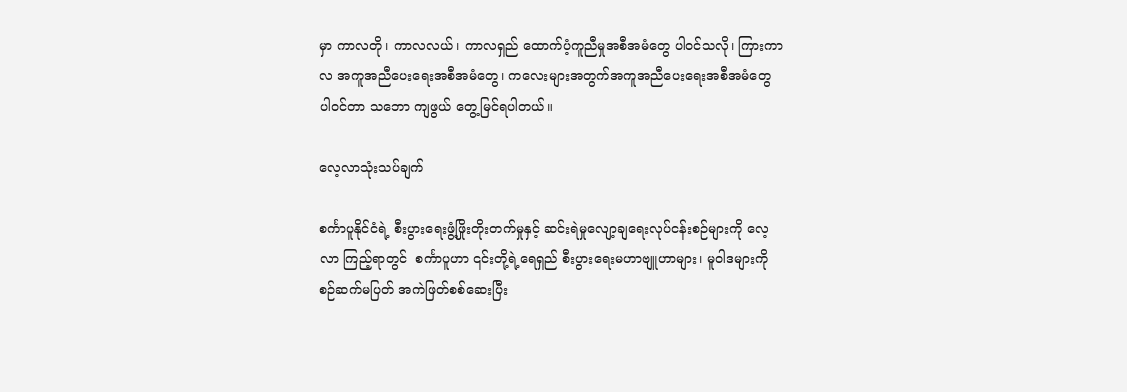မှာ ကာလတို၊ ကာလလယ်၊ ကာလရှည် ထောက်ပံ့ကူညီမှုအစီအမံတွေ ပါဝင်သလို၊ ကြားကာလ အကူအညီပေးရေးအစီအမံတွေ၊ ကလေးများအတွက်အကူအညီပေးရေးအစီအမံတွေ ပါဝင်တာ သဘော ကျဖွယ် တွေ့မြင်ရပါတယ်။

လေ့လာသုံးသပ်ချက်

စင်္ကာပူနိုင်ငံရဲ့ စီးပွားရေးဖွံ့ဖြိုးတိုးတက်မှုနှင့် ဆင်းရဲမှုလျော့ချရေးလုပ်ငန်းစဉ်များကို လေ့လာ ကြည့်ရာတွင်  စင်္ကာပူဟာ ၎င်းတို့ရဲ့ရေရှည် စီးပွားရေးမဟာဗျူဟာများ၊ မူဝါဒများကို စဉ်ဆက်မပြတ် အကဲဖြတ်စစ်ဆေးပြီး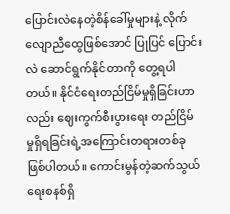ပြောင်းလဲနေတဲ့စိန်ခေါ်မှုများနဲ့ လိုက်လျောညီထွေဖြစ်အောင် ပြုပြင် ပြောင်းလဲ ဆောင်ရွက်နိုင်တာကို တွေ့ရပါတယ်။ နိုင်ငံရေးတည်ငြိမ်မှုရှိခြင်းဟာလည်း ဈေးကွက်စီးပွားရေး တည်ငြိမ် မှုရှိရခြင်းရဲ့အကြောင်းတရားတစ်ခု ဖြစ်ပါတယ်။ ကောင်းမွန်တဲ့ဆက်သွယ်ရေးစနစ်ရှိ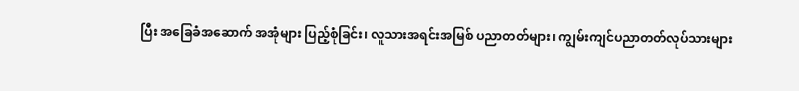ပြီး အခြေခံအဆောက် အအုံများ ပြည့်စုံခြင်း၊ လူသားအရင်းအမြစ် ပညာတတ်များ၊ ကျွမ်းကျင်ပညာတတ်လုပ်သားများ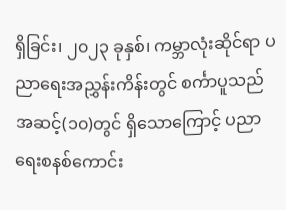ရှိခြင်း၊ ၂၀၂၃ ခုနှစ်၊ ကမ္ဘာလုံးဆိုင်ရာ ပညာရေးအညွှန်းကိန်းတွင် စင်္ကာပူသည် အဆင့်(၁၀)တွင် ရှိသောကြောင့် ပညာရေးစနစ်ကောင်း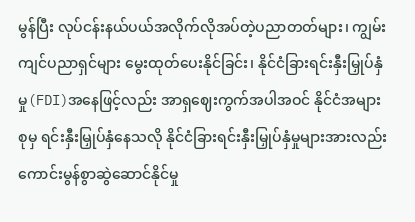မွန်ပြီး လုပ်ငန်းနယ်ပယ်အလိုက်လိုအပ်တဲ့ပညာတတ်များ၊ ကျွမ်းကျင်ပညာရှင်များ မွေးထုတ်ပေးနိုင်ခြင်း၊ နိုင်ငံခြားရင်းနှီးမြှုပ်နှံမှု(FDI)အနေဖြင့်လည်း အာရှဈေးကွက်အပါအဝင် နိုင်ငံအများ စုမှ ရင်းနှီးမြှုပ်နှံနေသလို နိုင်ငံခြားရင်းနှီးမြှုပ်နှံမှုများအားလည်း ကောင်းမွန်စွာဆွဲဆောင်နိုင်မှု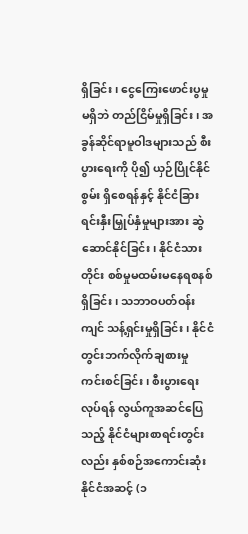ရှိခြင်း၊ ငွေကြေးဖောင်းပွမှုမရှိဘဲ တည်ငြိမ်မှုရှိခြင်း၊ အခွန်ဆိုင်ရာမူဝါဒများသည် စီးပွားရေးကို ပို၍ ယှဉ်ပြိုင်နိုင်စွမ်း ရှိစေရန်နှင့် နိုင်ငံခြားရင်းနှီးမြှုပ်နှံမှုများအား ဆွဲဆောင်နိုင်ခြင်း၊ နိုင်ငံသားတိုင်း စစ်မှုမထမ်းမနေရစနစ် ရှိခြင်း၊ သဘာဝပတ်ဝန်းကျင် သန့်ရှင်းမှုရှိခြင်း၊ နိုင်ငံတွင်းဘက်လိုက်ချစားမှု ကင်းစင်ခြင်း၊ စီးပွားရေး လုပ်ရန် လွယ်ကူအဆင်ပြေသည့် နိုင်ငံများစာရင်းတွင်းလည်း နှစ်စဉ်အကောင်းဆုံး နိုင်ငံအဆင့် (၁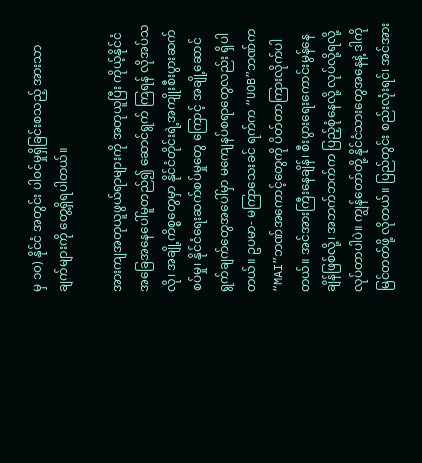မှ ၁၀) နိုင်ငံ အတွင်း ပါဝင်မှုရှိခြင်းစသည့် အားသာချက်များကို တွေ့ရှိရပါတယ်။

အားကျအတုယူဖွယ်ရာများကို အတုယူပြီး ကိုယ့်နိုင်ငံအခြေအနေပေါ်မူတည်၍ ဆောင်ရွက် ကြရန် လိုအပ်သလို၊ အချို့ကိစ္စတွေမှာ နိုင်ငံတိုင်းရဲ့အကျိုးစီးပွားဆက်စပ်မှု၊ နိုင်ငံရေးဆက်စပ်မှုတွေ ကြောင့် အချို့ဆောင်ရွက်ချက်တွေအပေါ်မှာ မကျေနပ်စရာတွေလည်း ရှိပါတယ်။ ဥပမာ- မကြာသေးခင် ရက်က “UOB”ဘဏ်က “MAI”ဘဏ်အကောင့်တွေကို ပိတ်တာကြားလိုက်ပါတယ်။ အင်အားကြီးနေချိန်၊ စီးပွားရေးကောင်းမွန်နေချိန်ဖြစ်လို့၊ အဘက်ဘက်က ပြည့်စုံနေလို့ လုပ်လို့ရလို့ လုပ်တာပါပဲ။ ကျွန်တော်တို့ နိုင်ငံသားတွေအနေနဲ့ ဒါကိုမြင်တတ်ဖို့ လိုတယ်။ ပြည်တွင်း စည်းလုံးရင်၊ အင်အား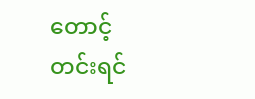တောင့်တင်းရင်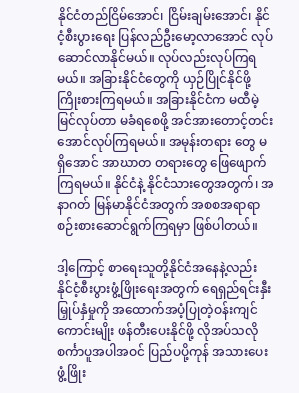နိုင်ငံတည်ငြိမ်အောင်၊ ငြိမ်းချမ်းအောင်၊ နိုင်ငံ့စီးပွားရေး ပြန်လည်ဦးမော့လာအောင် လုပ်ဆောင်လာနိုင်မယ်။ လုပ်လည်းလုပ်ကြရမယ်။ အခြားနိုင်ငံတွေကို ယှဉ်ပြိုင်နိုင်ဖို့ ကြိုးစားကြရမယ်။ အခြားနိုင်ငံက မထီမဲ့မြင်လုပ်တာ မခံရစေဖို့ အင်အားတောင့်တင်းအောင်လုပ်ကြရမယ်။ အမုန်းတရား တွေ မရှိအောင် အာဃာတ တရားတွေ ဖြေဖျောက်ကြရမယ်။ နိုင်ငံနဲ့ နိုင်ငံသားတွေအတွက်၊ အနာဂတ် မြန်မာနိုင်ငံအတွက် အစစအရာရာ စဉ်းစားဆောင်ရွက်ကြရမှာ ဖြစ်ပါတယ်။

ဒါ့ကြောင့် စာရေးသူတို့နိုင်ငံအနေနဲ့လည်း နိုင်ငံ့စီးပွားဖွံ့ဖြိုးရေးအတွက် ရေရှည်ရင်းနှီးမြှုပ်နှံမှုကို အထောက်အပံ့ပြုတဲ့ဝန်းကျင်ကောင်းမျိုး ဖန်တီးပေးနိုင်ဖို့ လိုအပ်သလို စင်္ကာပူအပါအဝင် ပြည်ပပို့ကုန် အသားပေးဖွံ့ဖြိုး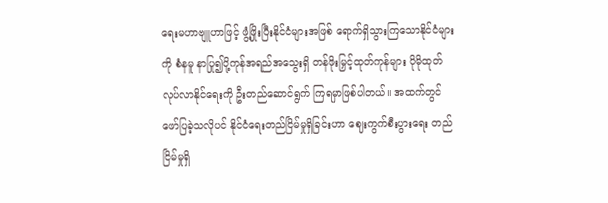ရေးမဟာဗျူဟာဖြင့် ဖွံ့ဖြိုးပြီးနိုင်ငံများအဖြစ် ရောက်ရှိသွားကြသောနိုင်ငံများကို စံနမူ နာပြု၍ပို့ကုန်အရည်အသွေးရှိ တန်ဖိုးမြှင့်ထုတ်ကုန်များ ပိုမိုထုတ်လုပ်လာနိုင်ရေးကို ဦးတည်ဆောင်ရွက် ကြရမှာဖြစ်ပါတယ်။ အထက်တွင် ဖော်ပြခဲ့သလိုပင် နိုင်ငံရေးတည်ငြိမ်မှုရှိခြင်းဟာ ဈေးကွက်စီးပွားရေး တည်ငြိမ်မှုရှိ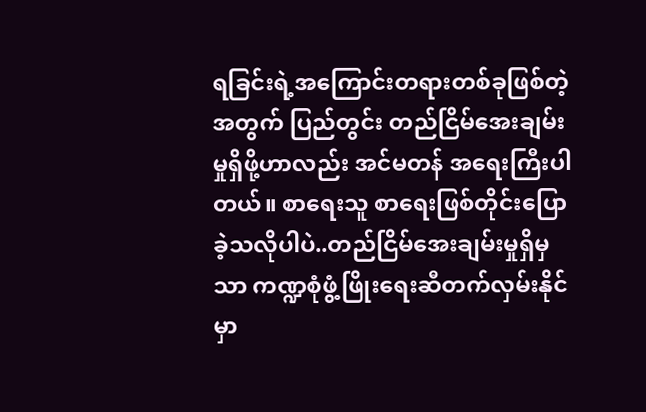ရခြင်းရဲ့အကြောင်းတရားတစ်ခုဖြစ်တဲ့အတွက် ပြည်တွင်း တည်ငြိမ်အေးချမ်းမှုရှိဖို့ဟာလည်း အင်မတန် အရေးကြီးပါတယ်။ စာရေးသူ စာရေးဖြစ်တိုင်းပြောခဲ့သလိုပါပဲ..တည်ငြိမ်အေးချမ်းမှုရှိမှသာ ကဏ္ဍစုံဖွံ့ဖြိုးရေးဆီတက်လှမ်းနိုင်မှာ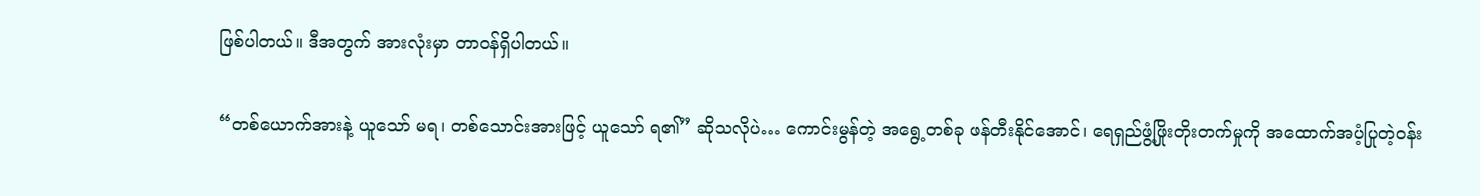ဖြစ်ပါတယ်။ ဒီအတွက် အားလုံးမှာ တာဝန်ရှိပါတယ်။

“တစ်ယောက်အားနဲ့ ယူသော် မရ၊ တစ်သောင်းအားဖြင့် ယူသော် ရ၏” ဆိုသလိုပဲ… ကောင်းမွန်တဲ့ အရွေ့တစ်ခု ဖန်တီးနိုင်အောင်၊ ရေရှည်ဖွံ့ဖြိုးတိုးတက်မှုကို အထောက်အပံ့ပြုတဲ့ဝန်း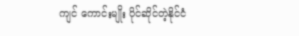ကျင် ကောင်းမျိုး ပိုင်ဆိုင်တဲ့နိုင်ငံ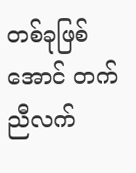တစ်ခုဖြစ်အောင် တက်ညီလက်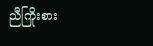ညီကြိုးစား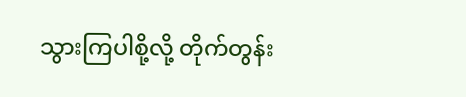သွားကြပါစို့လို့ တိုက်တွန်း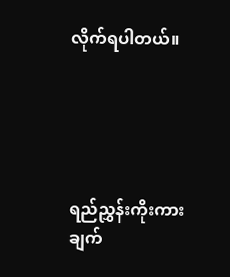လိုက်ရပါတယ်။





ရည်ညွှန်းကိုးကားချက်